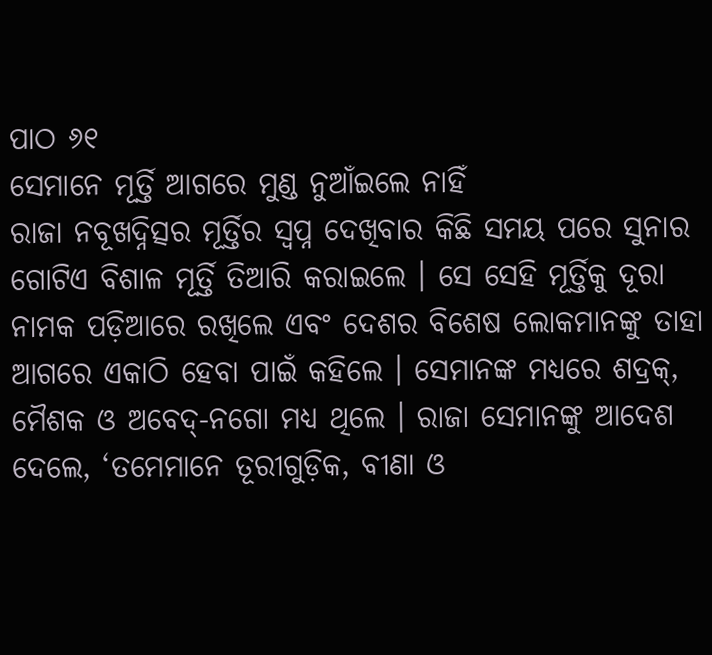ପାଠ ୬୧
ସେମାନେ ମୂର୍ତ୍ତି ଆଗରେ ମୁଣ୍ଡ ନୁଆଁଇଲେ ନାହିଁ
ରାଜା ନବୂଖଦ୍ନିତ୍ସର ମୂର୍ତ୍ତିର ସ୍ୱପ୍ନ ଦେଖିବାର କିଛି ସମୟ ପରେ ସୁନାର ଗୋଟିଏ ବିଶାଳ ମୂର୍ତ୍ତି ତିଆରି କରାଇଲେ । ସେ ସେହି ମୂର୍ତ୍ତିକୁ ଦୂରା ନାମକ ପଡ଼ିଆରେ ରଖିଲେ ଏବଂ ଦେଶର ବିଶେଷ ଲୋକମାନଙ୍କୁ ତାହା ଆଗରେ ଏକାଠି ହେବା ପାଇଁ କହିଲେ । ସେମାନଙ୍କ ମଧ୍ୟରେ ଶଦ୍ରକ୍, ମୈଶକ ଓ ଅବେଦ୍-ନଗୋ ମଧ୍ୟ ଥିଲେ । ରାଜା ସେମାନଙ୍କୁ ଆଦେଶ ଦେଲେ, ‘ତମେମାନେ ତୂରୀଗୁଡ଼ିକ, ବୀଣା ଓ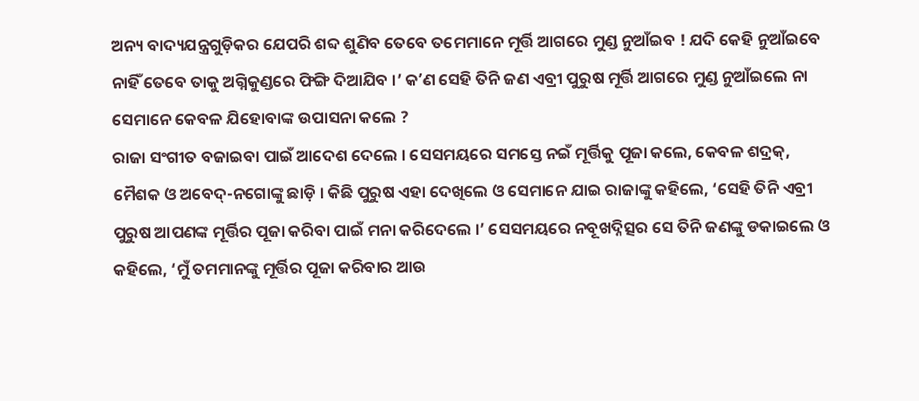ଅନ୍ୟ ବାଦ୍ୟଯନ୍ତ୍ରଗୁଡ଼ିକର ଯେପରି ଶବ୍ଦ ଶୁଣିବ ତେବେ ତମେମାନେ ମୂର୍ତ୍ତି ଆଗରେ ମୁଣ୍ଡ ନୁଆଁଇବ ! ଯଦି କେହି ନୁଆଁଇବେ ନାହିଁ ତେବେ ତାକୁ ଅଗ୍ନିକୁଣ୍ଡରେ ଫିଙ୍ଗି ଦିଆଯିବ ।’ କʼଣ ସେହି ତିନି ଜଣ ଏବ୍ରୀ ପୁରୁଷ ମୂର୍ତ୍ତି ଆଗରେ ମୁଣ୍ଡ ନୁଆଁଇଲେ ନା ସେମାନେ କେବଳ ଯିହୋବାଙ୍କ ଉପାସନା କଲେ ?
ରାଜା ସଂଗୀତ ବଜାଇବା ପାଇଁ ଆଦେଶ ଦେଲେ । ସେସମୟରେ ସମସ୍ତେ ନଇଁ ମୂର୍ତ୍ତିକୁ ପୂଜା କଲେ, କେବଳ ଶଦ୍ରକ୍, ମୈଶକ ଓ ଅବେଦ୍-ନଗୋଙ୍କୁ ଛାଡ଼ି । କିଛି ପୁରୁଷ ଏହା ଦେଖିଲେ ଓ ସେମାନେ ଯାଇ ରାଜାଙ୍କୁ କହିଲେ, ‘ସେହି ତିନି ଏବ୍ରୀ ପୁରୁଷ ଆପଣଙ୍କ ମୂର୍ତ୍ତିର ପୂଜା କରିବା ପାଇଁ ମନା କରିଦେଲେ ।’ ସେସମୟରେ ନବୂଖଦ୍ନିତ୍ସର ସେ ତିନି ଜଣଙ୍କୁ ଡକାଇଲେ ଓ କହିଲେ, ‘ମୁଁ ତମମାନଙ୍କୁ ମୂର୍ତ୍ତିର ପୂଜା କରିବାର ଆଉ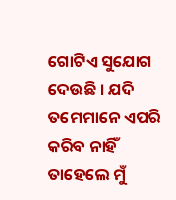ଗୋଟିଏ ସୁଯୋଗ ଦେଉଛି । ଯଦି ତମେମାନେ ଏପରି କରିବ ନାହିଁ ତାହେଲେ ମୁଁ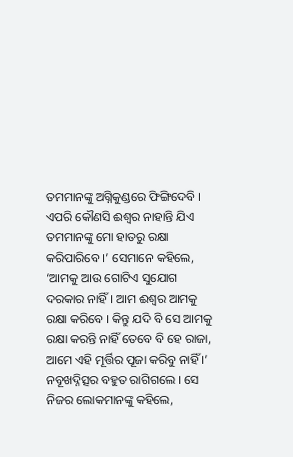ତମମାନଙ୍କୁ ଅଗ୍ନିକୁଣ୍ଡରେ ଫିଙ୍ଗିଦେବି । ଏପରି କୌଣସି ଈଶ୍ୱର ନାହାନ୍ତି ଯିଏ ତମମାନଙ୍କୁ ମୋ ହାତରୁ ରକ୍ଷା କରିପାରିବେ ।’ ସେମାନେ କହିଲେ, ‘ଆମକୁ ଆଉ ଗୋଟିଏ ସୁଯୋଗ ଦରକାର ନାହିଁ । ଆମ ଈଶ୍ୱର ଆମକୁ ରକ୍ଷା କରିବେ । କିନ୍ତୁ ଯଦି ବି ସେ ଆମକୁ ରକ୍ଷା କରନ୍ତି ନାହିଁ ତେବେ ବି ହେ ରାଜା, ଆମେ ଏହି ମୂର୍ତ୍ତିର ପୂଜା କରିବୁ ନାହିଁ ।’
ନବୂଖଦ୍ନିତ୍ସର ବହୁତ ରାଗିଗଲେ । ସେ ନିଜର ଲୋକମାନଙ୍କୁ କହିଲେ,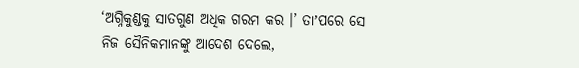‘ଅଗ୍ନିକୁଣ୍ଡକୁ ସାତଗୁଣ ଅଧିକ ଗରମ କର ।’ ତାʼପରେ ସେ ନିଜ ସୈନିକମାନଙ୍କୁ ଆଦେଶ ଦେଲେ,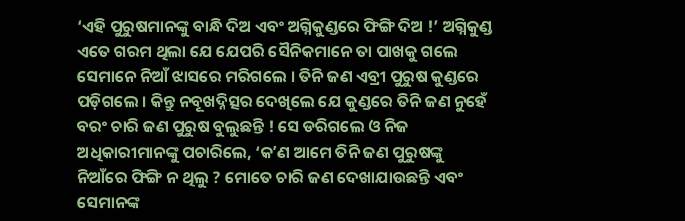‘ଏହି ପୁରୁଷମାନଙ୍କୁ ବାନ୍ଧି ଦିଅ ଏବଂ ଅଗ୍ନିକୁଣ୍ଡରେ ଫିଙ୍ଗି ଦିଅ !’ ଅଗ୍ନିକୁଣ୍ଡ ଏତେ ଗରମ ଥିଲା ଯେ ଯେପରି ସୈନିକମାନେ ତା ପାଖକୁ ଗଲେ ସେମାନେ ନିଆଁ ଝାସରେ ମରିଗଲେ । ତିନି ଜଣ ଏବ୍ରୀ ପୁରୁଷ କୁଣ୍ଡରେ ପଡ଼ିଗଲେ । କିନ୍ତୁ ନବୂଖଦ୍ନିତ୍ସର ଦେଖିଲେ ଯେ କୁଣ୍ଡରେ ତିନି ଜଣ ନୁହେଁ ବରଂ ଚାରି ଜଣ ପୁରୁଷ ବୁଲୁଛନ୍ତି ! ସେ ଡରିଗଲେ ଓ ନିଜ ଅଧିକାରୀମାନଙ୍କୁ ପଚାରିଲେ, ‘କʼଣ ଆମେ ତିନି ଜଣ ପୁରୁଷଙ୍କୁ ନିଆଁରେ ଫିଙ୍ଗି ନ ଥିଲୁ ? ମୋତେ ଚାରି ଜଣ ଦେଖାଯାଉଛନ୍ତି ଏବଂ ସେମାନଙ୍କ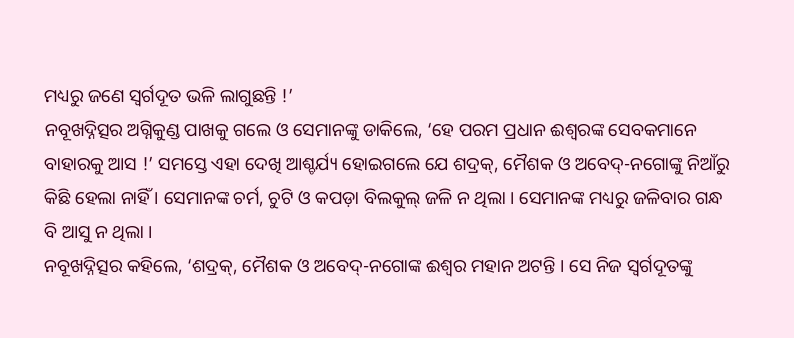ମଧ୍ୟରୁ ଜଣେ ସ୍ୱର୍ଗଦୂତ ଭଳି ଲାଗୁଛନ୍ତି !’
ନବୂଖଦ୍ନିତ୍ସର ଅଗ୍ନିକୁଣ୍ଡ ପାଖକୁ ଗଲେ ଓ ସେମାନଙ୍କୁ ଡାକିଲେ, ‘ହେ ପରମ ପ୍ରଧାନ ଈଶ୍ୱରଙ୍କ ସେବକମାନେ ବାହାରକୁ ଆସ !’ ସମସ୍ତେ ଏହା ଦେଖି ଆଶ୍ଚର୍ଯ୍ୟ ହୋଇଗଲେ ଯେ ଶଦ୍ରକ୍, ମୈଶକ ଓ ଅବେଦ୍-ନଗୋଙ୍କୁ ନିଆଁରୁ କିଛି ହେଲା ନାହିଁ । ସେମାନଙ୍କ ଚର୍ମ, ଚୁଟି ଓ କପଡ଼ା ବିଲକୁଲ୍ ଜଳି ନ ଥିଲା । ସେମାନଙ୍କ ମଧ୍ୟରୁ ଜଳିବାର ଗନ୍ଧ ବି ଆସୁ ନ ଥିଲା ।
ନବୂଖଦ୍ନିତ୍ସର କହିଲେ, ‘ଶଦ୍ରକ୍, ମୈଶକ ଓ ଅବେଦ୍-ନଗୋଙ୍କ ଈଶ୍ୱର ମହାନ ଅଟନ୍ତି । ସେ ନିଜ ସ୍ୱର୍ଗଦୂତଙ୍କୁ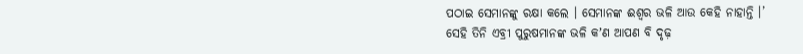ପଠାଇ ସେମାନଙ୍କୁ ରକ୍ଷା କଲେ । ସେମାନଙ୍କ ଈଶ୍ୱର ଭଳି ଆଉ କେହି ନାହାନ୍ତି ।’
ସେହି ତିନି ଏବ୍ରୀ ପୁରୁଷମାନଙ୍କ ଭଳି କʼଣ ଆପଣ ବି ଦୃଢ଼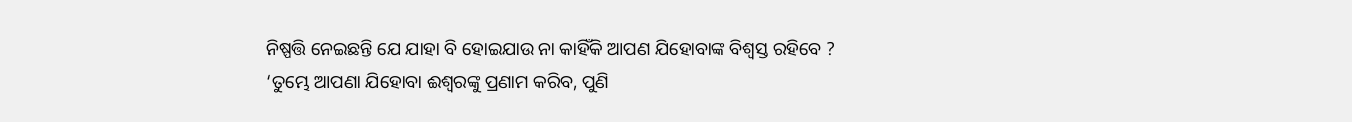ନିଷ୍ପତ୍ତି ନେଇଛନ୍ତି ଯେ ଯାହା ବି ହୋଇଯାଉ ନା କାହିଁକି ଆପଣ ଯିହୋବାଙ୍କ ବିଶ୍ୱସ୍ତ ରହିବେ ?
‘ତୁମ୍ଭେ ଆପଣା ଯିହୋବା ଈଶ୍ୱରଙ୍କୁ ପ୍ରଣାମ କରିବ, ପୁଣି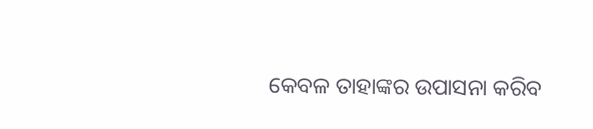କେବଳ ତାହାଙ୍କର ଉପାସନା କରିବ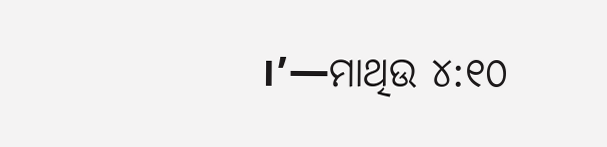।’—ମାଥିଉ ୪:୧୦